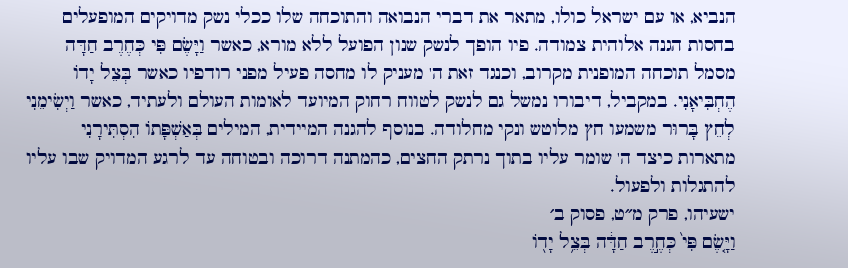הנביא, או עם ישראל כולו, מתאר את דברי הנבואה והתוכחה שלו ככלי נשק מדויקים המופעלים בחסות הגנה אלוהית צמודה. פיו הופך לנשק שנון הפועל ללא מורא, כאשר וַיָּשֶׂם פִּי כְּחֶרֶב חַדָּה מסמל תוכחה המופנית מקרוב, וכנגד זאת ה' מעניק לו מחסה פעיל מפני רודפיו כאשר בְּצֵל יָדוֹ הֶחְבִּיאָנִי. במקביל, דיבורו נמשל גם לנשק לטווח רחוק המיועד לאומות העולם ולעתיד, כאשר וַיְשִׂימֵנִי לְחֵץ בָּרוּר משמעו חץ מלוטש ונקי מחלודה. בנוסף להגנה המיידית, המילים בְּאַשְׁפָּתוֹ הִסְתִּירָנִי מתארות כיצד ה' שומר עליו בתוך נרתק החצים, כהמתנה דרוכה ובטוחה עד לרגע המדויק שבו עליו להתגלות ולפעול.
ישעיהו, פרק מ״ט, פסוק ב׳
וַיָּ֤שֶׂם פִּי֙ כְּחֶ֣רֶב חַדָּ֔ה בְּצֵ֥ל יָד֖וֹ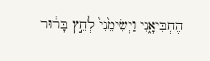הֶחְבִּיאָ֑נִי וַיְשִׂימֵ֙נִי֙ לְחֵ֣ץ בָּר֔וּר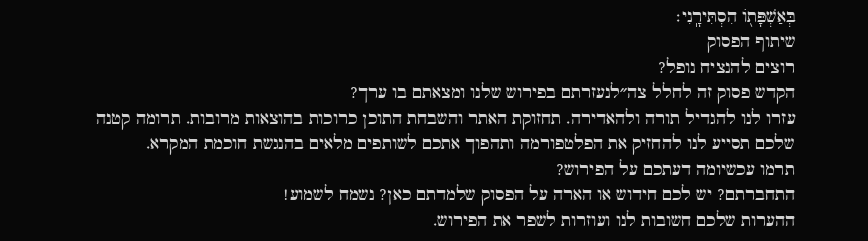בְּאַשְׁפָּת֖וֹ הִסְתִּירָֽנִי׃
שיתוף הפסוק
רוצים להנציח נופל?
הקדש פסוק זה לחלל צה״לנעזרתם בפירוש שלנו ומצאתם בו ערך?
עזרו לנו להגדיל תורה ולהאדירה. תחזוקת האתר והשבחת התוכן כרוכות בהוצאות מרובות. תרומה קטנה שלכם תסייע לנו להחזיק את הפלטפורמה ותהפוך אתכם לשותפים מלאים בהנגשת חוכמת המקרא.
תרמו עכשיומה דעתכם על הפירוש?
התחברתם? יש לכם חידוש או הארה על הפסוק שלמדתם כאן? נשמח לשמוע!
ההערות שלכם חשובות לנו ועוזרות לשפר את הפירוש.